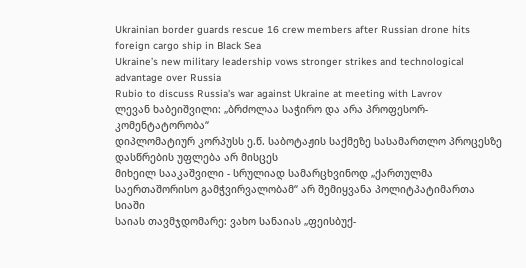Ukrainian border guards rescue 16 crew members after Russian drone hits foreign cargo ship in Black Sea
Ukraine’s new military leadership vows stronger strikes and technological advantage over Russia
Rubio to discuss Russia's war against Ukraine at meeting with Lavrov
ლევან ხაბეიშვილი: „ბრძოლაა საჭირო და არა პროფესორ-კომენტატორობა“
დიპლომატიურ კორპუსს ე.წ. საბოტაჟის საქმეზე სასამართლო პროცესზე დასწრების უფლება არ მისცეს
მიხეილ სააკაშვილი - სრულიად სამარცხვინოდ „ქართულმა საერთაშორისო გამჭვირვალობამ“ არ შემიყვანა პოლიტპატიმართა სიაში
საიას თავმჯდომარე: ვახო სანაიას „ფეისბუქ-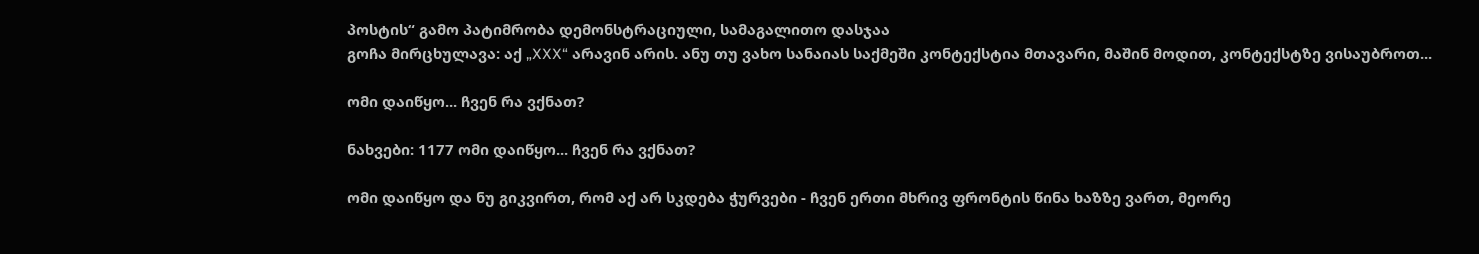პოსტის“ გამო პატიმრობა დემონსტრაციული, სამაგალითო დასჯაა
გოჩა მირცხულავა: აქ „XXX“ არავინ არის. ანუ თუ ვახო სანაიას საქმეში კონტექსტია მთავარი, მაშინ მოდით, კონტექსტზე ვისაუბროთ...

ომი დაიწყო... ჩვენ რა ვქნათ?

ნახვები: 1177 ომი დაიწყო... ჩვენ რა ვქნათ?

ომი დაიწყო და ნუ გიკვირთ, რომ აქ არ სკდება ჭურვები - ჩვენ ერთი მხრივ ფრონტის წინა ხაზზე ვართ, მეორე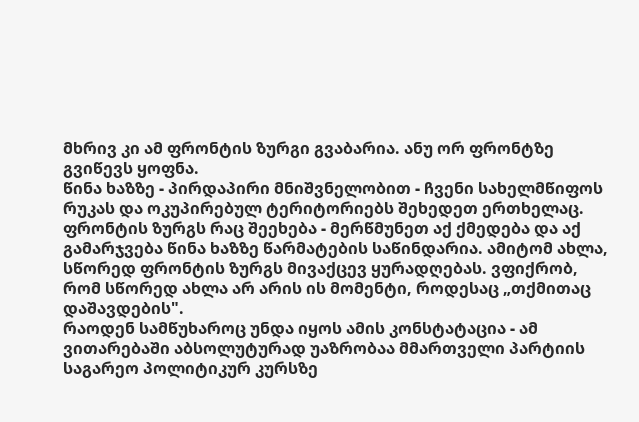მხრივ კი ამ ფრონტის ზურგი გვაბარია. ანუ ორ ფრონტზე გვიწევს ყოფნა.
წინა ხაზზე - პირდაპირი მნიშვნელობით - ჩვენი სახელმწიფოს რუკას და ოკუპირებულ ტერიტორიებს შეხედეთ ერთხელაც. ფრონტის ზურგს რაც შეეხება - მერწმუნეთ აქ ქმედება და აქ გამარჯვება წინა ხაზზე წარმატების საწინდარია. ამიტომ ახლა, სწორედ ფრონტის ზურგს მივაქცევ ყურადღებას. ვფიქრობ, რომ სწორედ ახლა არ არის ის მომენტი, როდესაც „თქმითაც დაშავდების".
რაოდენ სამწუხაროც უნდა იყოს ამის კონსტატაცია - ამ ვითარებაში აბსოლუტურად უაზრობაა მმართველი პარტიის საგარეო პოლიტიკურ კურსზე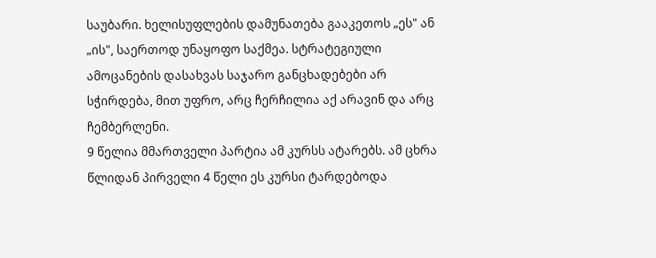საუბარი. ხელისუფლების დამუნათება გააკეთოს „ეს" ან „ის", საერთოდ უნაყოფო საქმეა. სტრატეგიული ამოცანების დასახვას საჯარო განცხადებები არ სჭირდება, მით უფრო, არც ჩერჩილია აქ არავინ და არც ჩემბერლენი.
9 წელია მმართველი პარტია ამ კურსს ატარებს. ამ ცხრა წლიდან პირველი 4 წელი ეს კურსი ტარდებოდა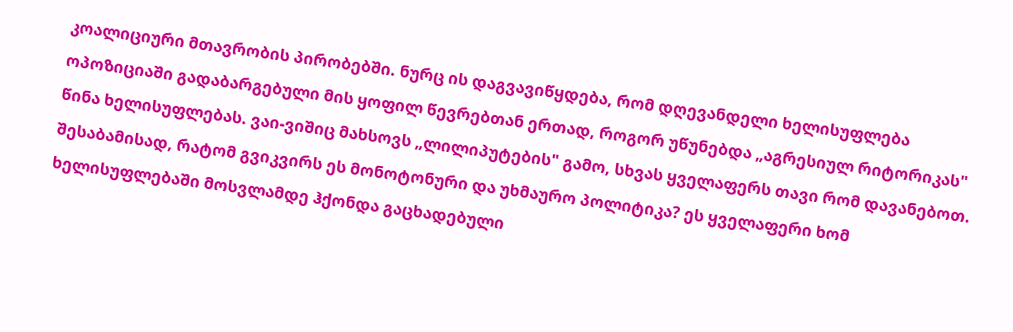კოალიციური მთავრობის პირობებში. ნურც ის დაგვავიწყდება, რომ დღევანდელი ხელისუფლება ოპოზიციაში გადაბარგებული მის ყოფილ წევრებთან ერთად, როგორ უწუნებდა „აგრესიულ რიტორიკას" წინა ხელისუფლებას. ვაი-ვიშიც მახსოვს „ლილიპუტების" გამო, სხვას ყველაფერს თავი რომ დავანებოთ. შესაბამისად, რატომ გვიკვირს ეს მონოტონური და უხმაურო პოლიტიკა? ეს ყველაფერი ხომ ხელისუფლებაში მოსვლამდე ჰქონდა გაცხადებული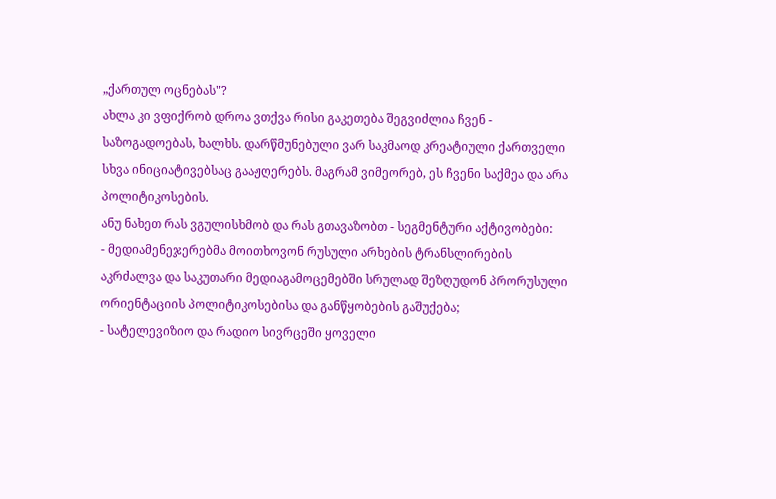„ქართულ ოცნებას"?
ახლა კი ვფიქრობ დროა ვთქვა რისი გაკეთება შეგვიძლია ჩვენ - საზოგადოებას, ხალხს. დარწმუნებული ვარ საკმაოდ კრეატიული ქართველი სხვა ინიციატივებსაც გააჟღერებს. მაგრამ ვიმეორებ, ეს ჩვენი საქმეა და არა პოლიტიკოსების.
ანუ ნახეთ რას ვგულისხმობ და რას გთავაზობთ - სეგმენტური აქტივობები:
- მედიამენეჯერებმა მოითხოვონ რუსული არხების ტრანსლირების აკრძალვა და საკუთარი მედიაგამოცემებში სრულად შეზღუდონ პრორუსული ორიენტაციის პოლიტიკოსებისა და განწყობების გაშუქება;
- სატელევიზიო და რადიო სივრცეში ყოველი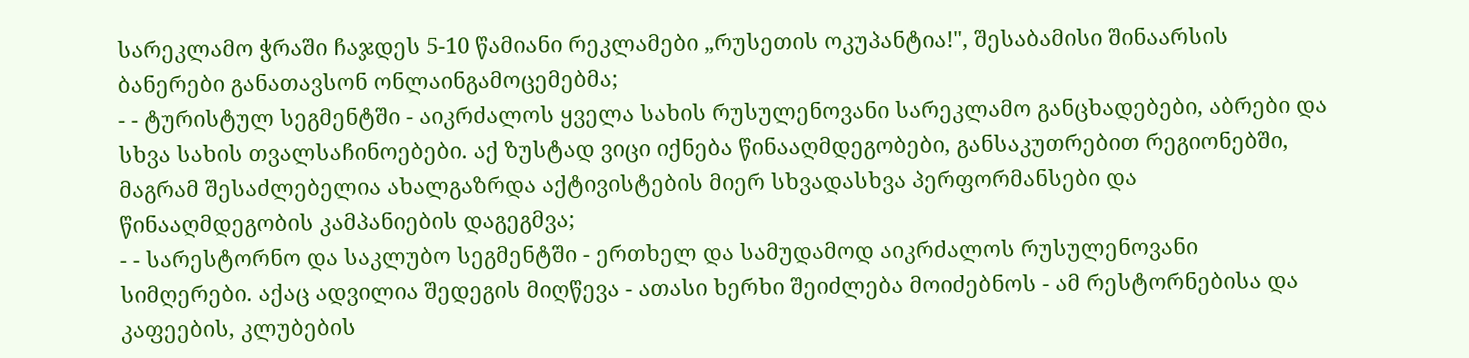სარეკლამო ჭრაში ჩაჯდეს 5-10 წამიანი რეკლამები „რუსეთის ოკუპანტია!", შესაბამისი შინაარსის ბანერები განათავსონ ონლაინგამოცემებმა;
- - ტურისტულ სეგმენტში - აიკრძალოს ყველა სახის რუსულენოვანი სარეკლამო განცხადებები, აბრები და სხვა სახის თვალსაჩინოებები. აქ ზუსტად ვიცი იქნება წინააღმდეგობები, განსაკუთრებით რეგიონებში, მაგრამ შესაძლებელია ახალგაზრდა აქტივისტების მიერ სხვადასხვა პერფორმანსები და წინააღმდეგობის კამპანიების დაგეგმვა;
- - სარესტორნო და საკლუბო სეგმენტში - ერთხელ და სამუდამოდ აიკრძალოს რუსულენოვანი სიმღერები. აქაც ადვილია შედეგის მიღწევა - ათასი ხერხი შეიძლება მოიძებნოს - ამ რესტორნებისა და კაფეების, კლუბების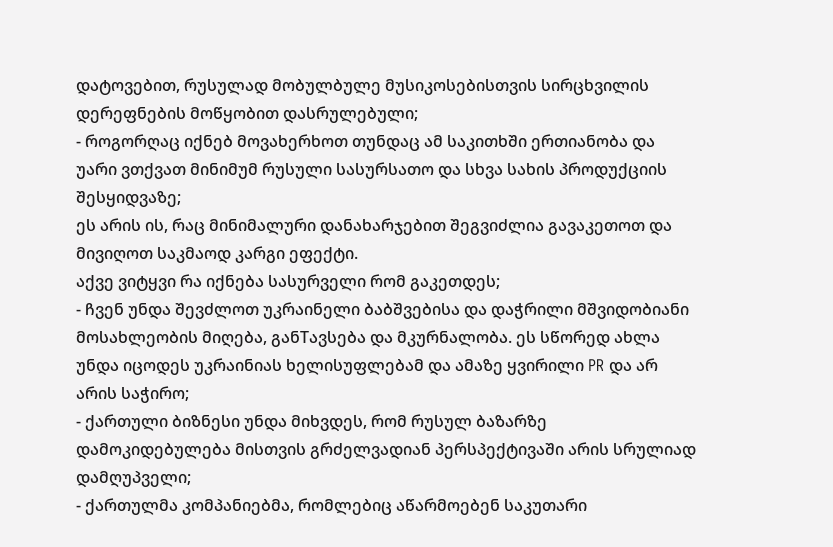დატოვებით, რუსულად მობულბულე მუსიკოსებისთვის სირცხვილის დერეფნების მოწყობით დასრულებული;
- როგორღაც იქნებ მოვახერხოთ თუნდაც ამ საკითხში ერთიანობა და უარი ვთქვათ მინიმუმ რუსული სასურსათო და სხვა სახის პროდუქციის შესყიდვაზე;
ეს არის ის, რაც მინიმალური დანახარჯებით შეგვიძლია გავაკეთოთ და მივიღოთ საკმაოდ კარგი ეფექტი.
აქვე ვიტყვი რა იქნება სასურველი რომ გაკეთდეს;
- ჩვენ უნდა შევძლოთ უკრაინელი ბაბშვებისა და დაჭრილი მშვიდობიანი მოსახლეობის მიღება, განTავსება და მკურნალობა. ეს სწორედ ახლა უნდა იცოდეს უკრაინიას ხელისუფლებამ და ამაზე ყვირილი PR და არ არის საჭირო;
- ქართული ბიზნესი უნდა მიხვდეს, რომ რუსულ ბაზარზე დამოკიდებულება მისთვის გრძელვადიან პერსპექტივაში არის სრულიად დამღუპველი;
- ქართულმა კომპანიებმა, რომლებიც აწარმოებენ საკუთარი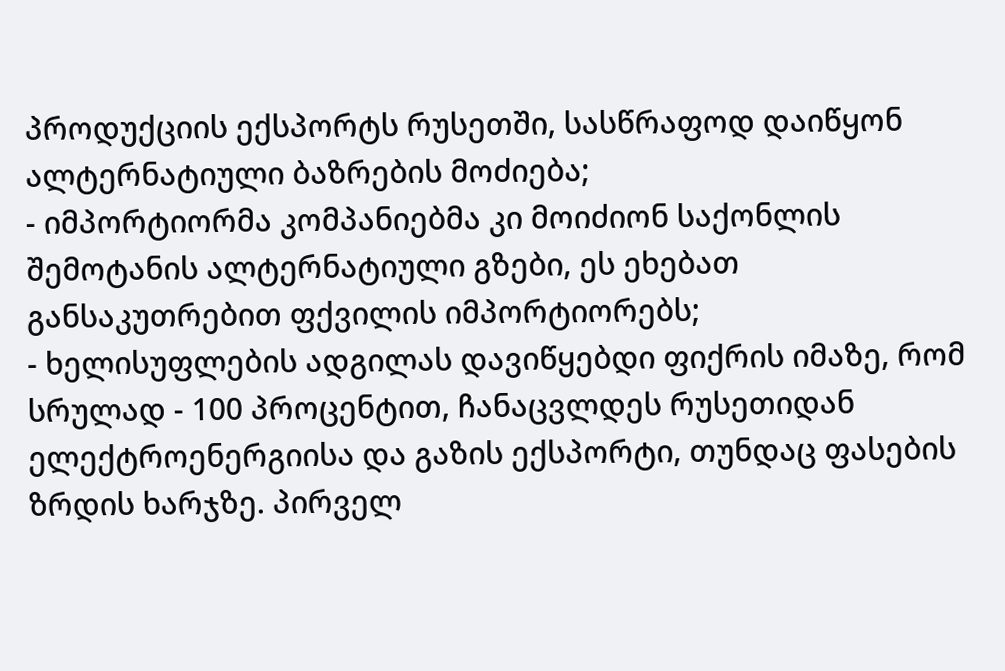პროდუქციის ექსპორტს რუსეთში, სასწრაფოდ დაიწყონ ალტერნატიული ბაზრების მოძიება;
- იმპორტიორმა კომპანიებმა კი მოიძიონ საქონლის შემოტანის ალტერნატიული გზები, ეს ეხებათ განსაკუთრებით ფქვილის იმპორტიორებს;
- ხელისუფლების ადგილას დავიწყებდი ფიქრის იმაზე, რომ სრულად - 100 პროცენტით, ჩანაცვლდეს რუსეთიდან ელექტროენერგიისა და გაზის ექსპორტი, თუნდაც ფასების ზრდის ხარჯზე. პირველ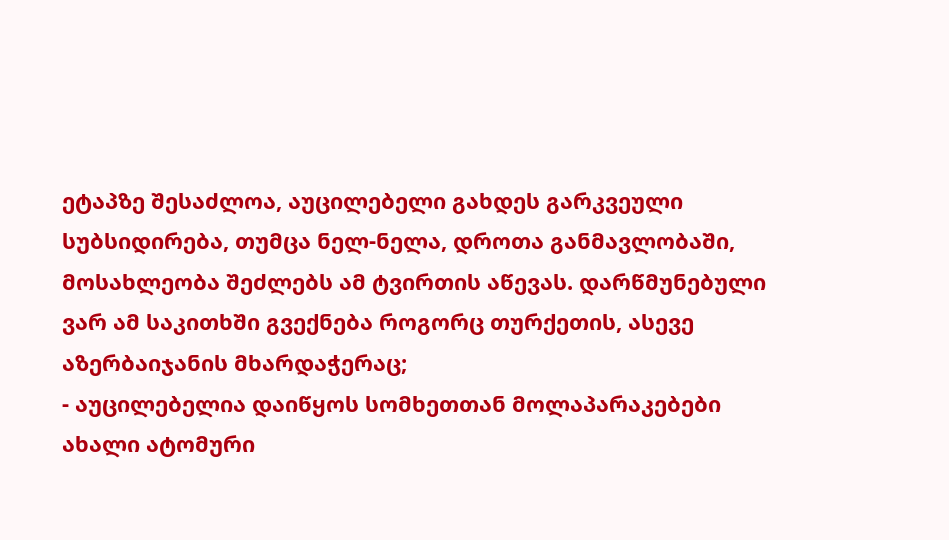ეტაპზე შესაძლოა, აუცილებელი გახდეს გარკვეული სუბსიდირება, თუმცა ნელ-ნელა, დროთა განმავლობაში, მოსახლეობა შეძლებს ამ ტვირთის აწევას. დარწმუნებული ვარ ამ საკითხში გვექნება როგორც თურქეთის, ასევე აზერბაიჯანის მხარდაჭერაც;
- აუცილებელია დაიწყოს სომხეთთან მოლაპარაკებები ახალი ატომური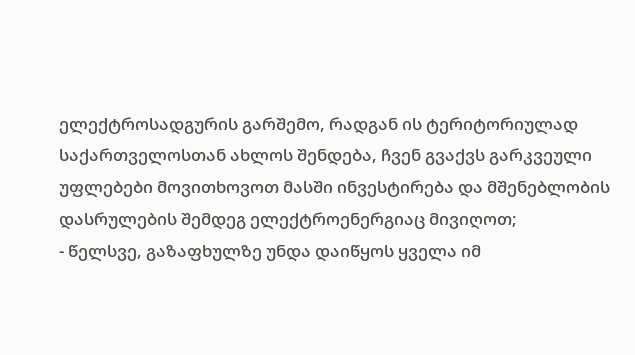ელექტროსადგურის გარშემო, რადგან ის ტერიტორიულად საქართველოსთან ახლოს შენდება, ჩვენ გვაქვს გარკვეული უფლებები მოვითხოვოთ მასში ინვესტირება და მშენებლობის დასრულების შემდეგ ელექტროენერგიაც მივიღოთ;
- წელსვე, გაზაფხულზე უნდა დაიწყოს ყველა იმ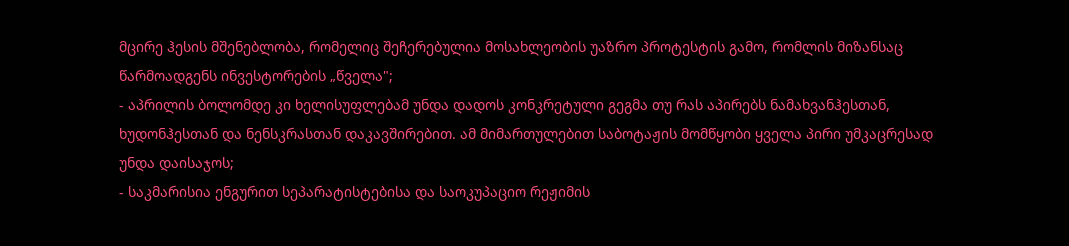მცირე ჰესის მშენებლობა, რომელიც შეჩერებულია მოსახლეობის უაზრო პროტესტის გამო, რომლის მიზანსაც წარმოადგენს ინვესტორების „წველა";
- აპრილის ბოლომდე კი ხელისუფლებამ უნდა დადოს კონკრეტული გეგმა თუ რას აპირებს ნამახვანჰესთან, ხუდონჰესთან და ნენსკრასთან დაკავშირებით. ამ მიმართულებით საბოტაჟის მომწყობი ყველა პირი უმკაცრესად უნდა დაისაჯოს;
- საკმარისია ენგურით სეპარატისტებისა და საოკუპაციო რეჟიმის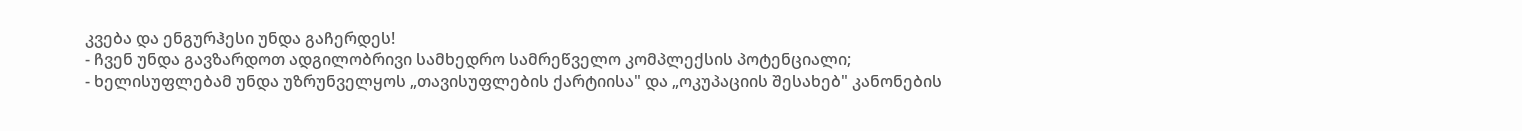კვება და ენგურჰესი უნდა გაჩერდეს!
- ჩვენ უნდა გავზარდოთ ადგილობრივი სამხედრო სამრეწველო კომპლექსის პოტენციალი;
- ხელისუფლებამ უნდა უზრუნველყოს „თავისუფლების ქარტიისა" და „ოკუპაციის შესახებ" კანონების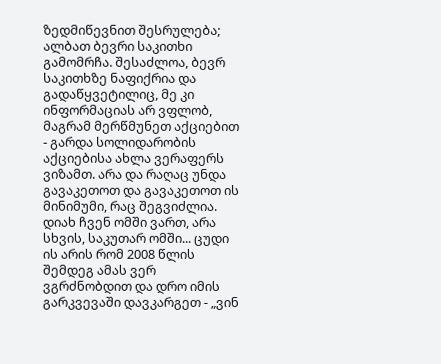ზედმიწევნით შესრულება;
ალბათ ბევრი საკითხი გამომრჩა. შესაძლოა, ბევრ საკითხზე ნაფიქრია და გადაწყვეტილიც, მე კი ინფორმაციას არ ვფლობ, მაგრამ მერწმუნეთ აქციებით - გარდა სოლიდარობის აქციებისა ახლა ვერაფერს ვიზამთ. არა და რაღაც უნდა გავაკეთოთ და გავაკეთოთ ის მინიმუმი, რაც შეგვიძლია.
დიახ ჩვენ ომში ვართ, არა სხვის, საკუთარ ომში... ცუდი ის არის რომ 2008 წლის შემდეგ ამას ვერ ვგრძნობდით და დრო იმის გარკვევაში დავკარგეთ - „ვინ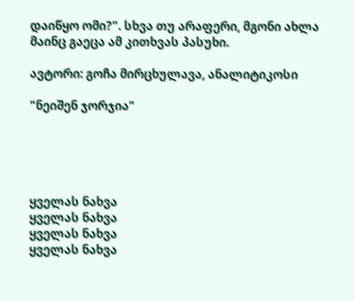დაიწყო ომი?". სხვა თუ არაფერი, მგონი ახლა მაინც გაეცა ამ კითხვას პასუხი.

ავტორი: გოჩა მირცხულავა, ანალიტიკოსი

"ნეიშენ ჯორჯია"





ყველას ნახვა
ყველას ნახვა
ყველას ნახვა
ყველას ნახვა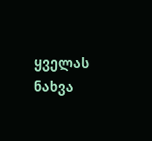ყველას ნახვა